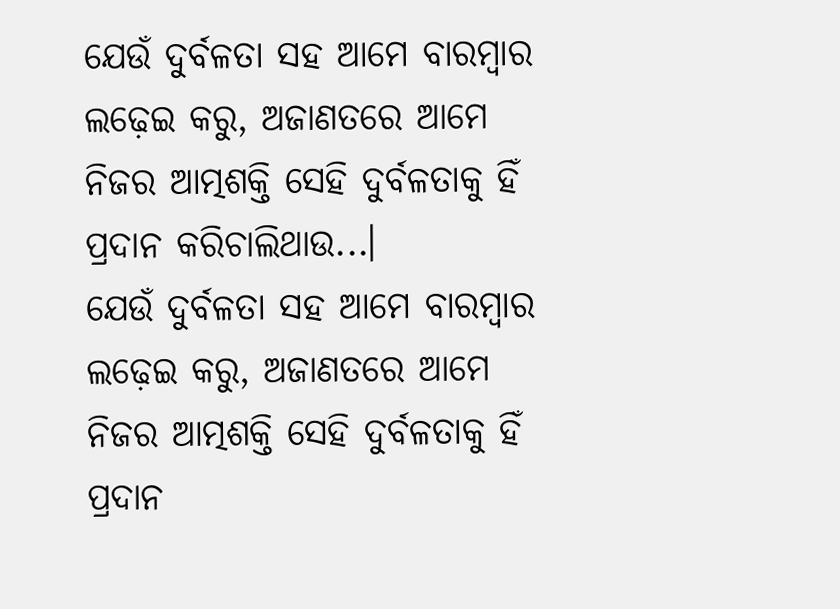ଯେଉଁ ଦୁର୍ବଳତା ସହ ଆମେ ବାରମ୍ବାର ଲଢ଼େଇ କରୁ, ଅଜାଣତରେ ଆମେ ନିଜର ଆତ୍ମଶକ୍ତି ସେହି ଦୁର୍ବଳତାକୁ ହିଁ ପ୍ରଦାନ କରିଚାଲିଥାଉ...।
ଯେଉଁ ଦୁର୍ବଳତା ସହ ଆମେ ବାରମ୍ବାର ଲଢ଼େଇ କରୁ, ଅଜାଣତରେ ଆମେ ନିଜର ଆତ୍ମଶକ୍ତି ସେହି ଦୁର୍ବଳତାକୁ ହିଁ ପ୍ରଦାନ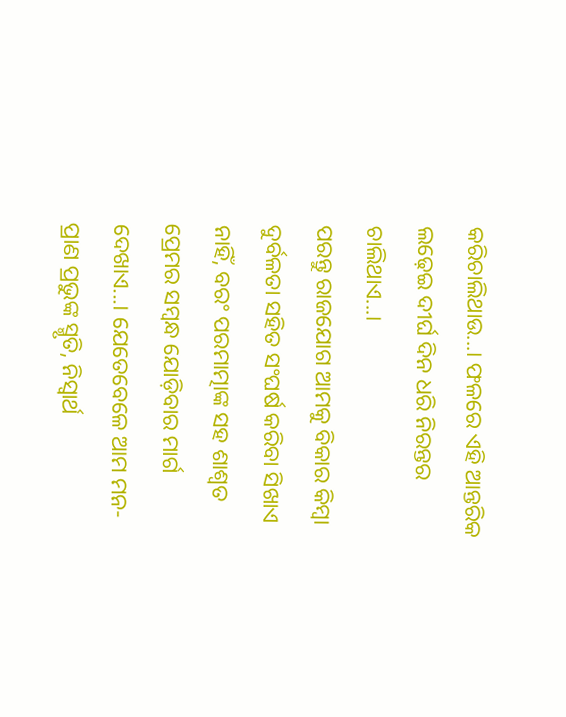କରିଚାଲିଥାଉ...। ଫଳରେ ଏହି ଆନ୍ତରିକ ଲଢ଼େଇ ଦୀର୍ଘ ଦିନ ଧରି ନିରନ୍ତର ଚାଲିଥାଏ...।
ପରନ୍ତୁ ରାଜଯୋଗ ଆମକୁ ବିକାର କିମ୍ବା ଦୁର୍ବଳତା ସହିତ ସଂଘର୍ଷ କରିବା ସିଖାଏ ନାହିଁ, ବରଂ ପରମାତ୍ମାଙ୍କ ସହ ଶାଶ୍ୱତ ପ୍ରେମର ସମ୍ବନ୍ଧ ଯୋଡ଼ିବାର ମାର୍ଗ ଦେଖାଏ...। ଯେତେବେଳେ ଆମ ମନ-ପ୍ରାଣ ପ୍ରଭୁଙ୍କ ସ୍ମୃତି, ନିସ୍ବାର୍ଥ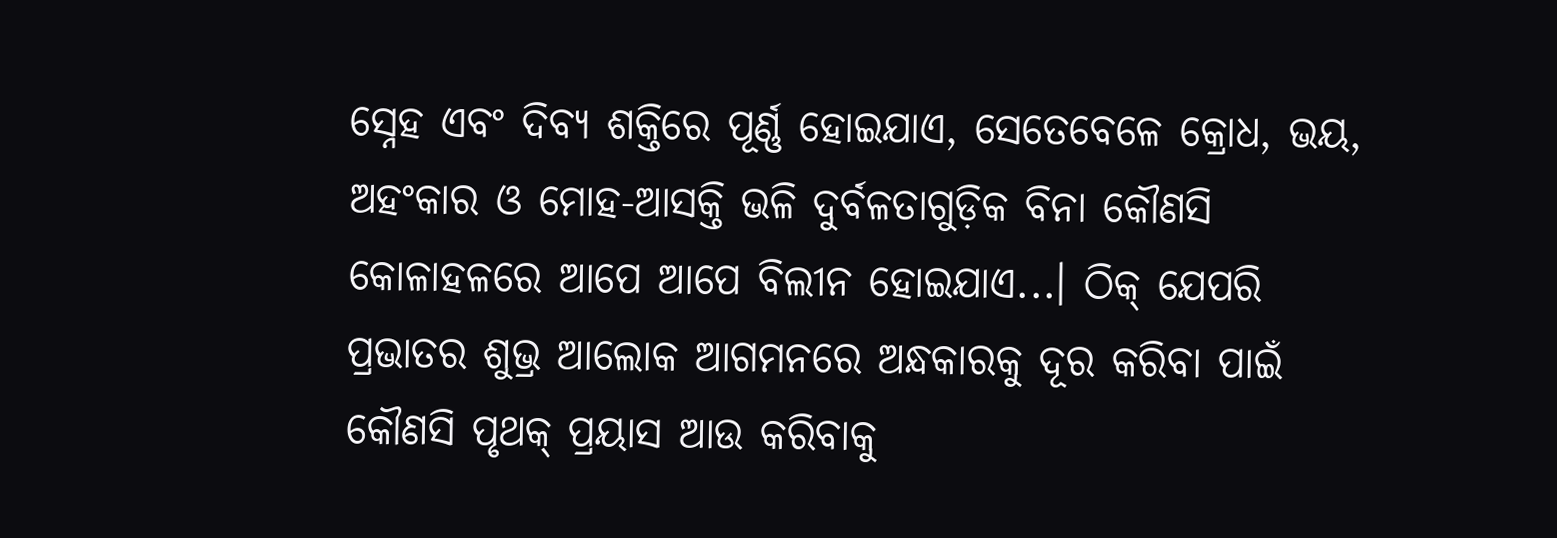ସ୍ନେହ ଏବଂ ଦିବ୍ୟ ଶକ୍ତିରେ ପୂର୍ଣ୍ଣ ହୋଇଯାଏ, ସେତେବେଳେ କ୍ରୋଧ, ଭୟ, ଅହଂକାର ଓ ମୋହ-ଆସକ୍ତି ଭଳି ଦୁର୍ବଳତାଗୁଡ଼ିକ ବିନା କୌଣସି କୋଳାହଳରେ ଆପେ ଆପେ ବିଲୀନ ହୋଇଯାଏ...। ଠିକ୍ ଯେପରି ପ୍ରଭାତର ଶୁଭ୍ର ଆଲୋକ ଆଗମନରେ ଅନ୍ଧକାରକୁ ଦୂର କରିବା ପାଇଁ କୌଣସି ପୃଥକ୍ ପ୍ରୟାସ ଆଉ କରିବାକୁ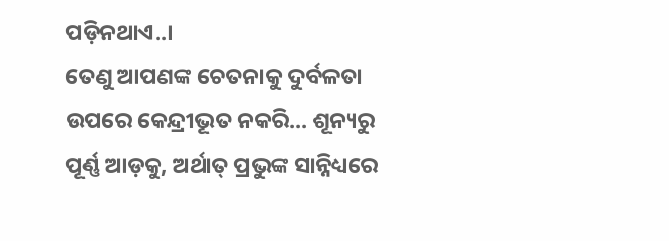ପଡ଼ିନଥାଏ..।
ତେଣୁ ଆପଣଙ୍କ ଚେତନାକୁ ଦୁର୍ବଳତା ଉପରେ କେନ୍ଦ୍ରୀଭୂତ ନକରି... ଶୂନ୍ୟରୁ ପୂର୍ଣ୍ଣ ଆଡ଼କୁ, ଅର୍ଥାତ୍ ପ୍ରଭୁଙ୍କ ସାନ୍ନିଧ୍ୟରେ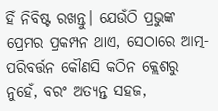ହିଁ ନିବିଷ୍ଟ ରଖନ୍ତୁ। ଯେଉଁଠି ପ୍ରଭୁଙ୍କ ପ୍ରେମର ପ୍ରକମ୍ପନ ଥାଏ, ସେଠାରେ ଆତ୍ମ-ପରିବର୍ତ୍ତନ କୌଣସି କଠିନ କ୍ଲେଶରୁ ନୁହେଁ, ବରଂ ଅତ୍ୟନ୍ତ ସହଜ,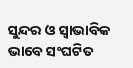ସୁନ୍ଦର ଓ ସ୍ୱାଭାବିକ ଭାବେ ସଂଘଟିତ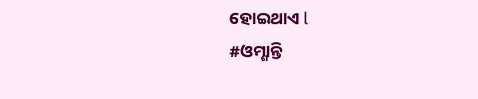ହୋଇଥାଏ l
#ଓମ୍ଶାନ୍ତି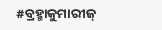#ବ୍ରହ୍ମାକୁମାରୀଜ୍